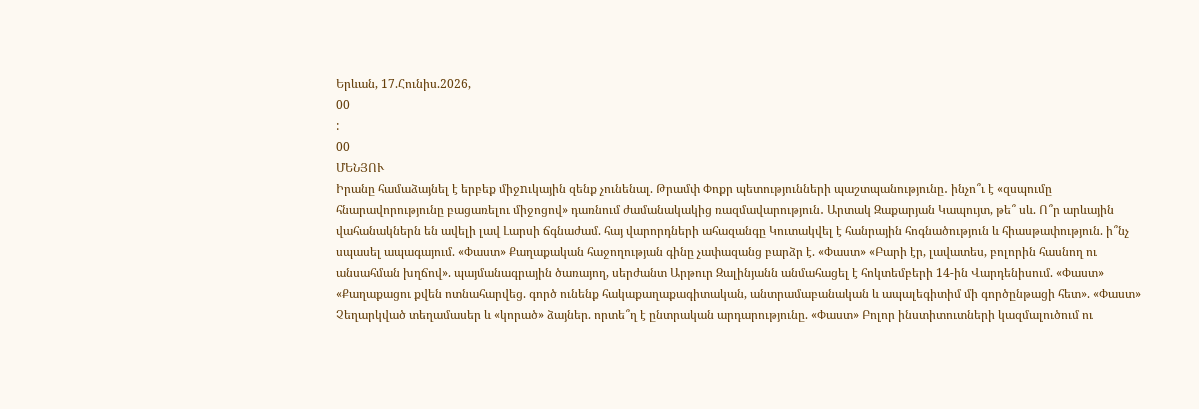Երևան, 17.Հունիս.2026,
00
:
00
ՄԵՆՅՈՒ
Իրանը համաձայնել է երբեք միջnւկային զենք չունենալ. Թրամփ Փոքր պետությունների պաշտպանությունը․ ինչո՞ւ է «զսպումը հնարավորությունը բացառելու միջոցով» դառնում ժամանակակից ռազմավարություն․ Արտակ Զաքարյան Կապույտ, թե՞ սև. Ո՞ր արևային վահանակներն են ավելի լավ Լարսի ճգնաժամ. հայ վարորդների ահազանգը Կուտակվել է հանրային հոգնածություն և հիասթափություն. ի՞նչ սպասել ապագայում. «Փաստ» Քաղաքական հաջողության գինը չափազանց բարձր է. «Փաստ» «Բարի էր, լավատես, բոլորին հասնող ու անսահման խղճով». պայմանագրային ծառայող, սերժանտ Արթուր Զալինյանն անմահացել է հոկտեմբերի 14-ին Վարդենիսում. «Փաստ» «Քաղաքացու քվեն ոտնահարվեց. գործ ունենք հակաքաղաքագիտական, անտրամաբանական և ապալեգիտիմ մի գործընթացի հետ». «Փաստ» Չեղարկված տեղամասեր և «կորած» ձայներ. որտե՞ղ է ընտրական արդարությունը. «Փաստ» Բոլոր ինստիտուտների կազմալուծում ու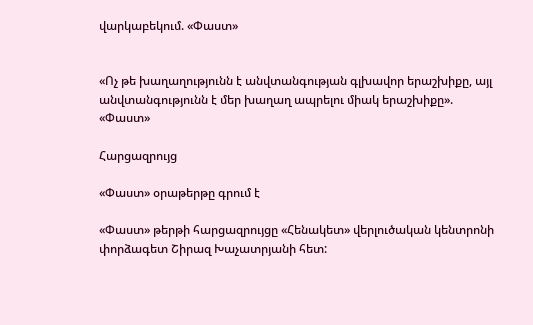վարկաբեկում. «Փաստ»


«Ոչ թե խաղաղությունն է անվտանգության գլխավոր երաշխիքը, այլ անվտանգությունն է մեր խաղաղ ապրելու միակ երաշխիքը». «Փաստ»

Հարցազրույց

«Փաստ» օրաթերթը գրում է

«Փաստ» թերթի հարցազրույցը «Հենակետ» վերլուծական կենտրոնի փորձագետ Շիրազ Խաչատրյանի հետ: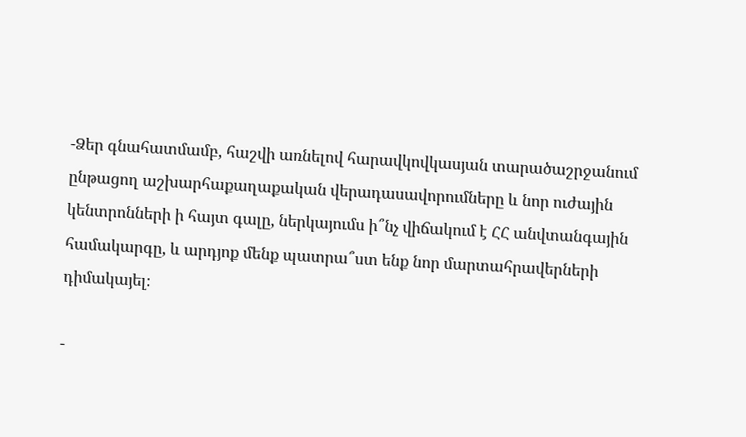-Ձեր գնահատմամբ, հաշվի առնելով հարավկովկասյան տարածաշրջանում ընթացող աշխարհաքաղաքական վերադասավորումները և նոր ուժային կենտրոնների ի հայտ գալը, ներկայումս ի՞նչ վիճակում է ՀՀ անվտանգային համակարգը, և արդյոք մենք պատրա՞ստ ենք նոր մարտահրավերների դիմակայել։

-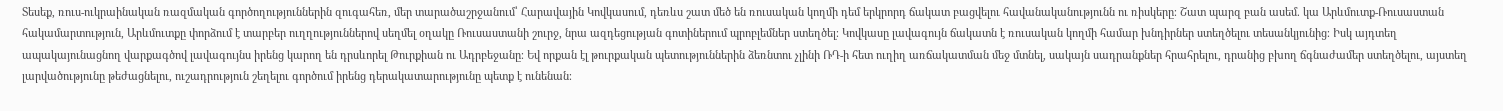Տեսեք, ռուս-ուկրաինական ռազմական գործողություններին զուգահեռ, մեր տարածաշրջանում՝ Հարավային Կովկասում, դեռևս շատ մեծ են ռուսական կողմի դեմ երկրորդ ճակատ բացվելու հավանականությունն ու ռիսկերը։ Շատ պարզ բան ասեմ. կա Արևմուտք-Ռուսաստան հակամարտություն, Արևմուտքը փորձում է տարբեր ուղղություններով սեղմել օղակը Ռուսաստանի շուրջ, նրա ազդեցության գոտիներում պրոբլեմներ ստեղծել։ Կովկասը լավագույն ճակատն է ռուսական կողմի համար խնդիրներ ստեղծելու տեսանկյունից։ Իսկ այդտեղ ապակայունացնող վարքագծով լավագույնս իրենց կարող են դրսևորել Թուրքիան ու Ադրբեջանը։ Եվ որքան էլ թուրքական պետություններին ձեռնտու չլինի ՌԴ-ի հետ ուղիղ առճակատման մեջ մտնել, սակայն սադրանքներ հրահրելու, դրանից բխող ճգնաժամեր ստեղծելու, այստեղ լարվածությունը թեժացնելու, ուշադրություն շեղելու գործում իրենց դերակատարությունը պետք է ունենան։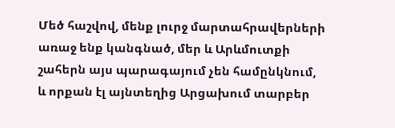Մեծ հաշվով, մենք լուրջ մարտահրավերների առաջ ենք կանգնած, մեր և Արևմուտքի շահերն այս պարագայում չեն համընկնում, և որքան էլ այնտեղից Արցախում տարբեր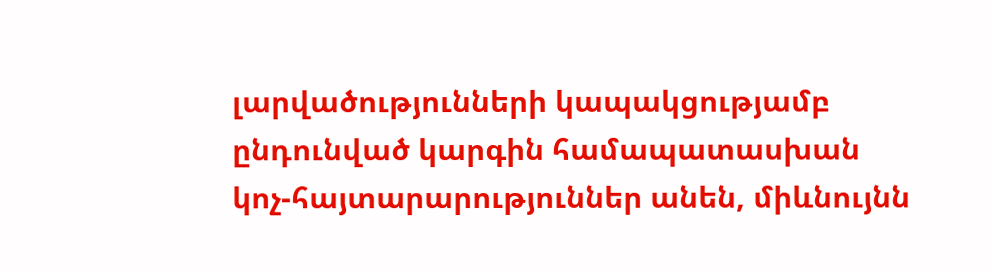լարվածությունների կապակցությամբ ընդունված կարգին համապատասխան կոչ-հայտարարություններ անեն, միևնույնն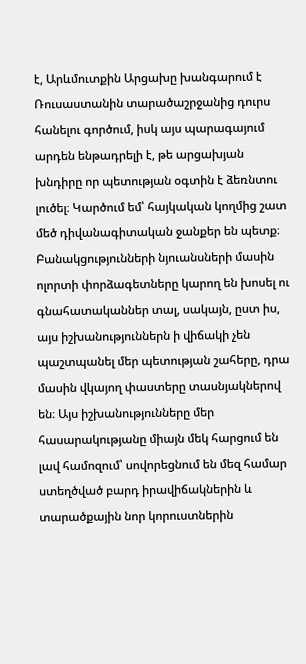է, Արևմուտքին Արցախը խանգարում է Ռուսաստանին տարածաշրջանից դուրս հանելու գործում, իսկ այս պարագայում արդեն ենթադրելի է, թե արցախյան խնդիրը որ պետության օգտին է ձեռնտու լուծել։ Կարծում եմ՝ հայկական կողմից շատ մեծ դիվանագիտական ջանքեր են պետք։ Բանակցությունների նյուանսների մասին ոլորտի փորձագետները կարող են խոսել ու գնահատականներ տալ, սակայն, ըստ իս, այս իշխանություններն ի վիճակի չեն պաշտպանել մեր պետության շահերը, դրա մասին վկայող փաստերը տասնյակներով են։ Այս իշխանությունները մեր հասարակությանը միայն մեկ հարցում են լավ համոզում՝ սովորեցնում են մեզ համար ստեղծված բարդ իրավիճակներին և տարածքային նոր կորուստներին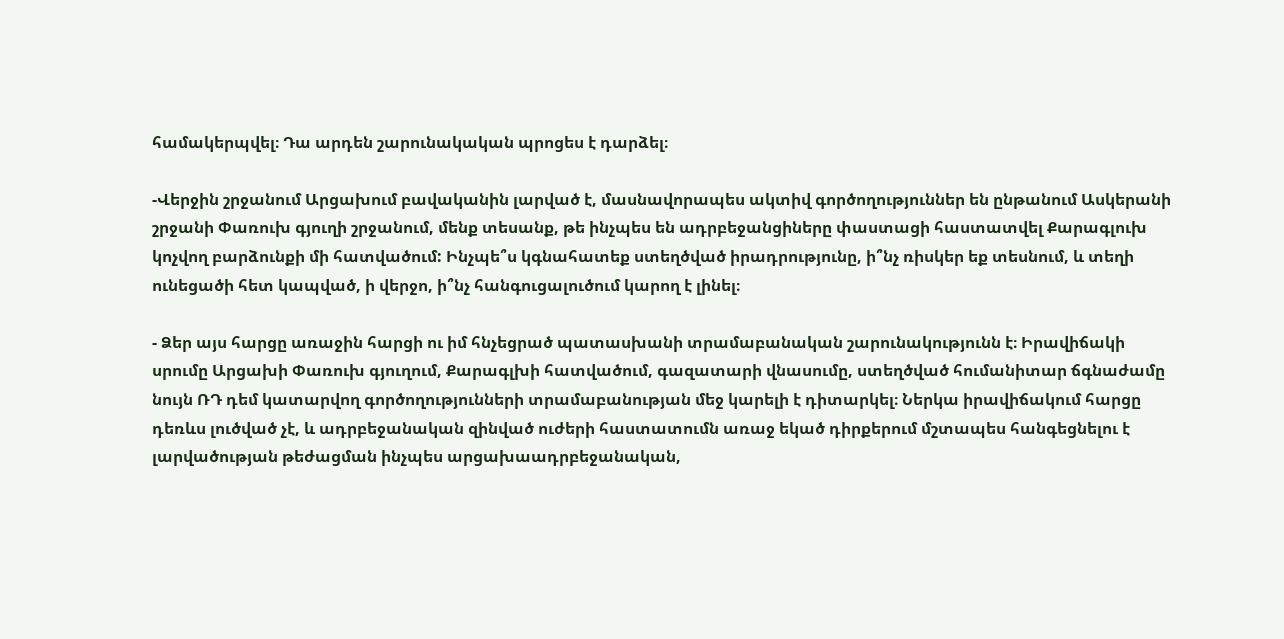համակերպվել։ Դա արդեն շարունակական պրոցես է դարձել։

-Վերջին շրջանում Արցախում բավականին լարված է, մասնավորապես ակտիվ գործողություններ են ընթանում Ասկերանի շրջանի Փառուխ գյուղի շրջանում, մենք տեսանք, թե ինչպես են ադրբեջանցիները փաստացի հաստատվել Քարագլուխ կոչվող բարձունքի մի հատվածում: Ինչպե՞ս կգնահատեք ստեղծված իրադրությունը, ի՞նչ ռիսկեր եք տեսնում, և տեղի ունեցածի հետ կապված, ի վերջո, ի՞նչ հանգուցալուծում կարող է լինել։

- Ձեր այս հարցը առաջին հարցի ու իմ հնչեցրած պատասխանի տրամաբանական շարունակությունն է։ Իրավիճակի սրումը Արցախի Փառուխ գյուղում, Քարագլխի հատվածում, գազատարի վնասումը, ստեղծված հումանիտար ճգնաժամը նույն ՌԴ դեմ կատարվող գործողությունների տրամաբանության մեջ կարելի է դիտարկել։ Ներկա իրավիճակում հարցը դեռևս լուծված չէ, և ադրբեջանական զինված ուժերի հաստատումն առաջ եկած դիրքերում մշտապես հանգեցնելու է լարվածության թեժացման ինչպես արցախաադրբեջանական,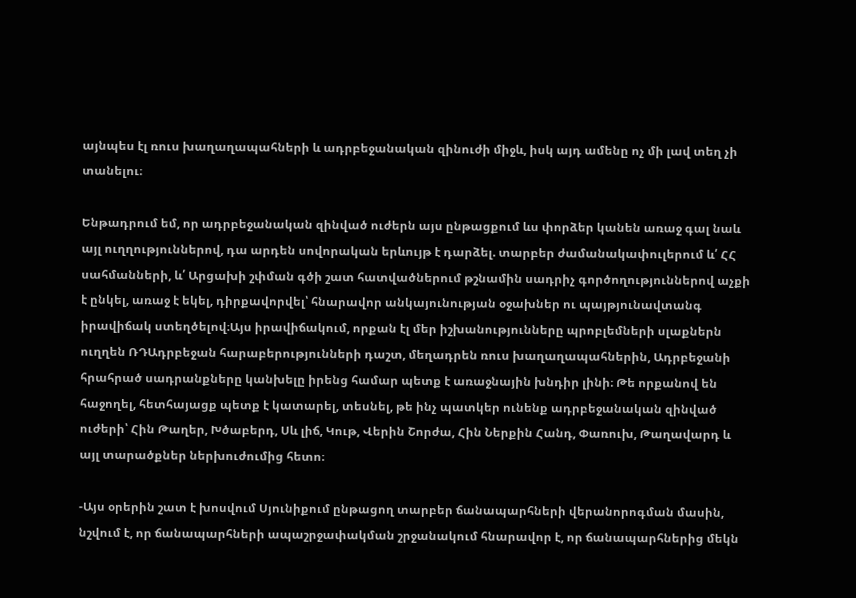այնպես էլ ռուս խաղաղապահների և ադրբեջանական զինուժի միջև, իսկ այդ ամենը ոչ մի լավ տեղ չի տանելու։

Ենթադրում եմ, որ ադրբեջանական զինված ուժերն այս ընթացքում ևս փորձեր կանեն առաջ գալ նաև այլ ուղղություններով, դա արդեն սովորական երևույթ է դարձել. տարբեր ժամանակափուլերում և՛ ՀՀ սահմանների, և՛ Արցախի շփման գծի շատ հատվածներում թշնամին սադրիչ գործողություններով աչքի է ընկել, առաջ է եկել, դիրքավորվել՝ հնարավոր անկայունության օջախներ ու պայթյունավտանգ իրավիճակ ստեղծելով։Այս իրավիճակում, որքան էլ մեր իշխանությունները պրոբլեմների սլաքներն ուղղեն ՌԴԱդրբեջան հարաբերությունների դաշտ, մեղադրեն ռուս խաղաղապահներին, Ադրբեջանի հրահրած սադրանքները կանխելը իրենց համար պետք է առաջնային խնդիր լինի։ Թե որքանով են հաջողել, հետհայացք պետք է կատարել, տեսնել, թե ինչ պատկեր ունենք ադրբեջանական զինված ուժերի՝ Հին Թաղեր, Խծաբերդ, Սև լիճ, Կութ, Վերին Շորժա, Հին Ներքին Հանդ, Փառուխ, Թաղավարդ և այլ տարածքներ ներխուժումից հետո։

-Այս օրերին շատ է խոսվում Սյունիքում ընթացող տարբեր ճանապարհների վերանորոգման մասին, նշվում է, որ ճանապարհների ապաշրջափակման շրջանակում հնարավոր է, որ ճանապարհներից մեկն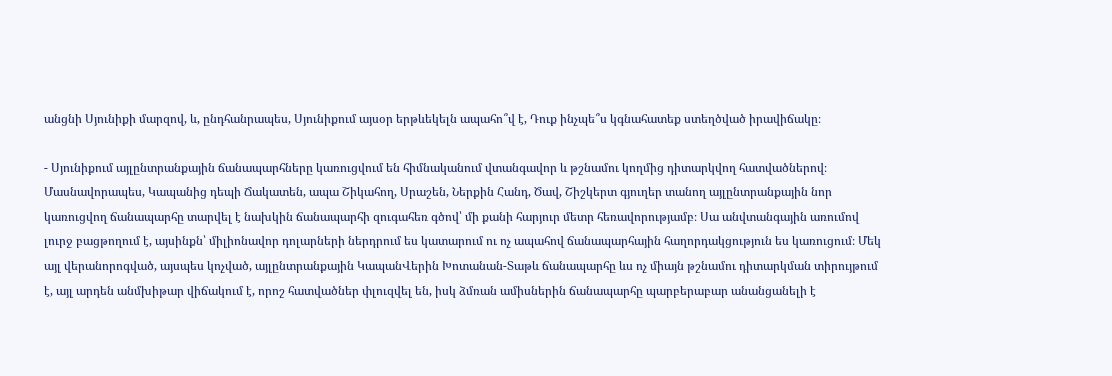անցնի Սյունիքի մարզով, և, ընդհանրապես, Սյունիքում այսօր երթևեկելն ապահո՞վ է, Դուք ինչպե՞ս կգնահատեք ստեղծված իրավիճակը։

- Սյունիքում այլընտրանքային ճանապարհները կառուցվում են հիմնականում վտանգավոր և թշնամու կողմից դիտարկվող հատվածներով։ Մասնավորապես, Կապանից դեպի Ճակատեն, ապա Շիկահող, Սրաշեն, Ներքին Հանդ, Ծավ, Շիշկերտ գյուղեր տանող այլընտրանքային նոր կառուցվող ճանապարհը տարվել է նախկին ճանապարհի զուգահեռ գծով՝ մի քանի հարյուր մետր հեռավորությամբ։ Սա անվտանգային առումով լուրջ բացթողում է, այսինքն՝ միլիոնավոր դոլարների ներդրում ես կատարում ու ոչ ապահով ճանապարհային հաղորդակցություն ես կառուցում։ Մեկ այլ վերանորոգված, այսպես կոչված, այլընտրանքային ԿապանՎերին Խոտանան-Տաթև ճանապարհը ևս ոչ միայն թշնամու դիտարկման տիրույթում է, այլ արդեն անմխիթար վիճակում է, որոշ հատվածներ փլուզվել են, իսկ ձմռան ամիսներին ճանապարհը պարբերաբար անանցանելի է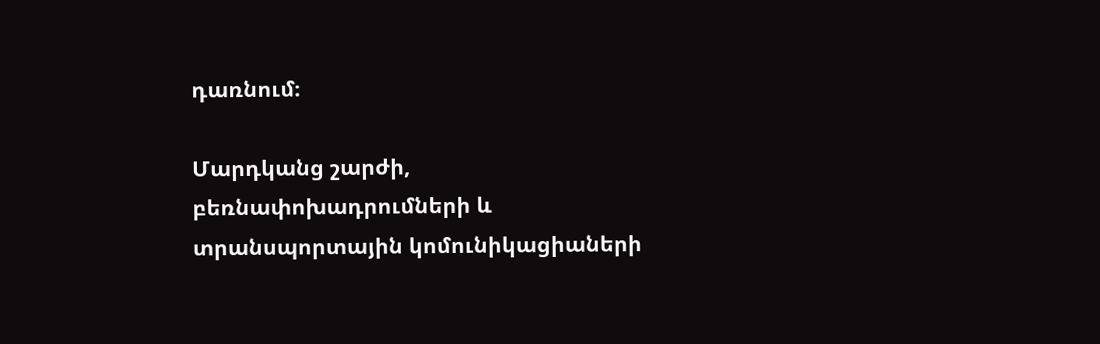դառնում։

Մարդկանց շարժի, բեռնափոխադրումների և տրանսպորտային կոմունիկացիաների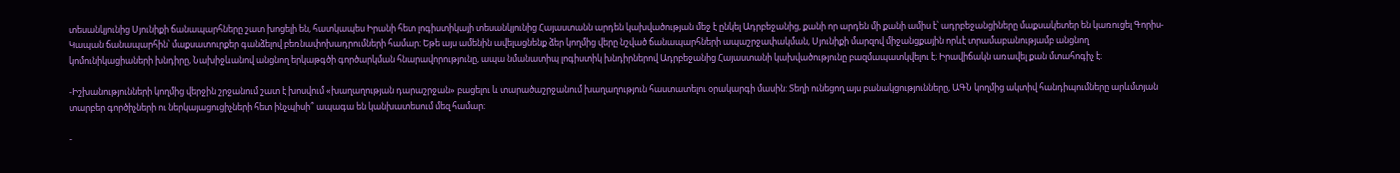տեսանկյունից Սյունիքի ճանապարհները շատ խոցելի են, հատկապես Իրանի հետ լոգիստիկայի տեսանկյունից Հայաստանն արդեն կախվածության մեջ է ընկել Ադրբեջանից, քանի որ արդեն մի քանի ամիս է՝ ադրբեջանցիները մաքսակետեր են կառուցել Գորիս-Կապան ճանապարհին՝ մաքսատուրքեր գանձելով բեռնափոխադրումների համար։ Եթե այս ամենին ավելացնենք ձեր կողմից վերը նշված ճանապարհների ապաշրջափակման, Սյունիքի մարզով միջանցքային որևէ տրամաբանությամբ անցնող կոմունիկացիաների խնդիրը, Նախիջևանով անցնող երկաթգծի գործարկման հնարավորությունը, ապա նմանատիպ լոգիստիկ խնդիրներով Ադրբեջանից Հայաստանի կախվածությունը բազմապատկվելու է։ Իրավիճակն առավել քան մտահոգիչ է։

-Իշխանությունների կողմից վերջին շրջանում շատ է խոսվում «խաղաղության դարաշրջան» բացելու և տարածաշրջանում խաղաղություն հաստատելու օրակարգի մասին: Տեղի ունեցող այս բանակցությունները, ԱԳՆ կողմից ակտիվ հանդիպումները արևմտյան տարբեր գործիչների ու ներկայացուցիչների հետ ինչպիսի՞ ապագա են կանխատեսում մեզ համար։

-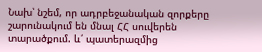Նախ՝ նշեմ, որ ադրբեջանական զորքերը շարունակում են մնալ ՀՀ սուվերեն տարածքում. և՛ պատերազմից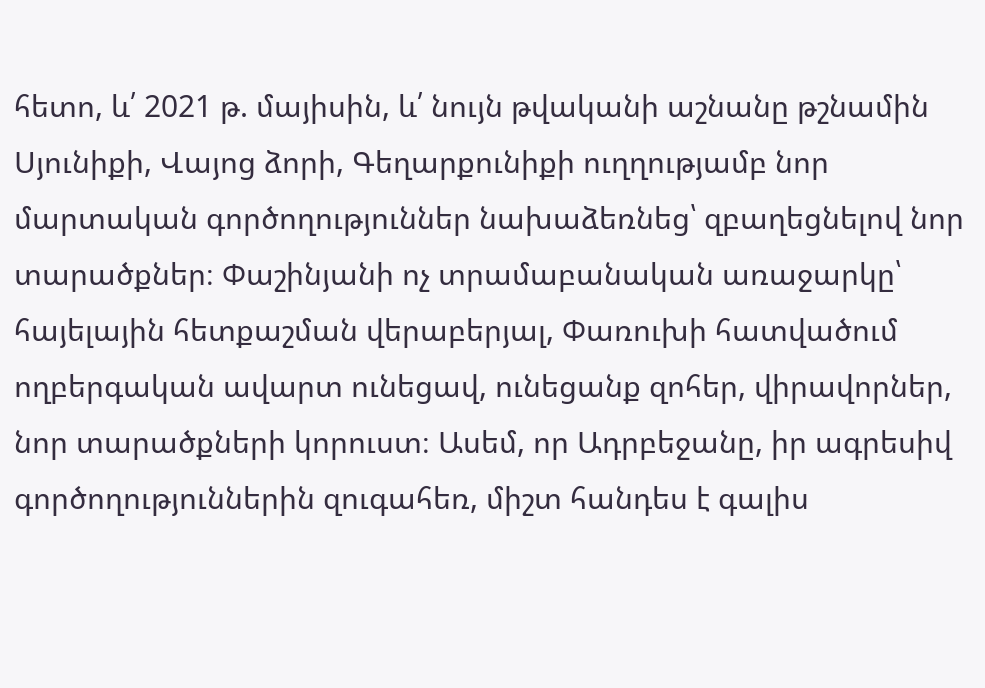հետո, և՛ 2021 թ. մայիսին, և՛ նույն թվականի աշնանը թշնամին Սյունիքի, Վայոց ձորի, Գեղարքունիքի ուղղությամբ նոր մարտական գործողություններ նախաձեռնեց՝ զբաղեցնելով նոր տարածքներ։ Փաշինյանի ոչ տրամաբանական առաջարկը՝ հայելային հետքաշման վերաբերյալ, Փառուխի հատվածում ողբերգական ավարտ ունեցավ, ունեցանք զոհեր, վիրավորներ, նոր տարածքների կորուստ։ Ասեմ, որ Ադրբեջանը, իր ագրեսիվ գործողություններին զուգահեռ, միշտ հանդես է գալիս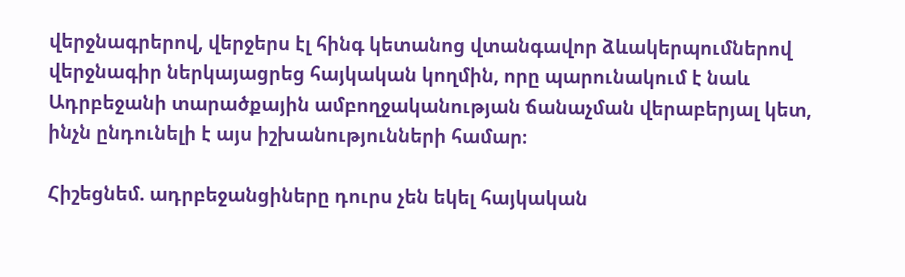վերջնագրերով, վերջերս էլ հինգ կետանոց վտանգավոր ձևակերպումներով վերջնագիր ներկայացրեց հայկական կողմին, որը պարունակում է նաև Ադրբեջանի տարածքային ամբողջականության ճանաչման վերաբերյալ կետ, ինչն ընդունելի է այս իշխանությունների համար։

Հիշեցնեմ. ադրբեջանցիները դուրս չեն եկել հայկական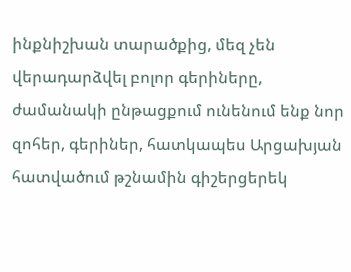ինքնիշխան տարածքից, մեզ չեն վերադարձվել բոլոր գերիները, ժամանակի ընթացքում ունենում ենք նոր զոհեր, գերիներ, հատկապես Արցախյան հատվածում թշնամին գիշերցերեկ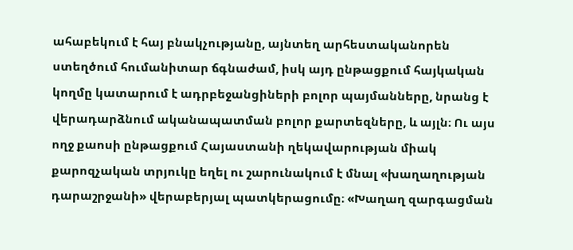ահաբեկում է հայ բնակչությանը, այնտեղ արհեստականորեն ստեղծում հումանիտար ճգնաժամ, իսկ այդ ընթացքում հայկական կողմը կատարում է ադրբեջանցիների բոլոր պայմանները, նրանց է վերադարձնում ականապատման բոլոր քարտեզները, և այլն։ Ու այս ողջ քաոսի ընթացքում Հայաստանի ղեկավարության միակ քարոզչական տրյուկը եղել ու շարունակում է մնալ «խաղաղության դարաշրջանի» վերաբերյալ պատկերացումը։ «Խաղաղ զարգացման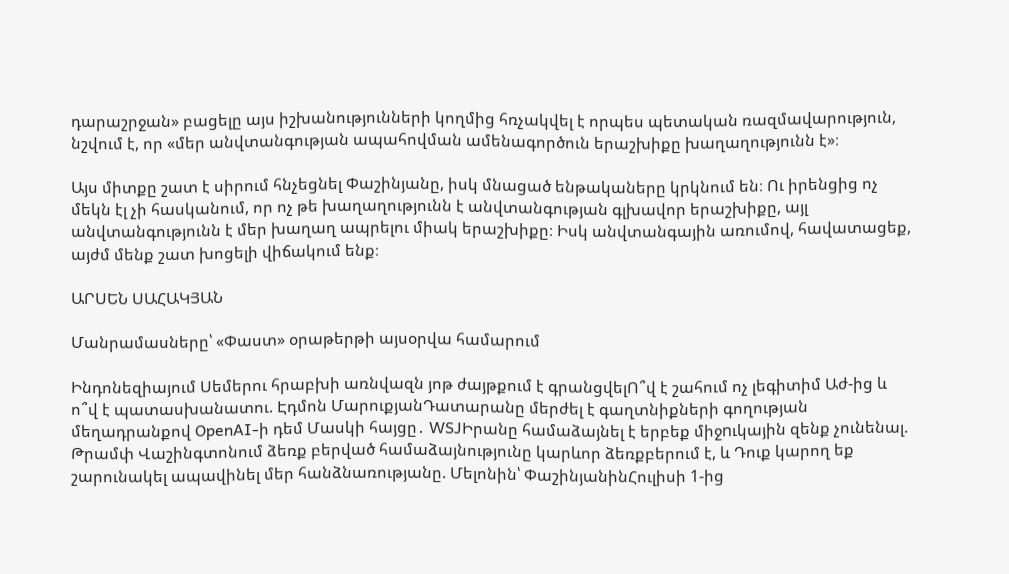դարաշրջան» բացելը այս իշխանությունների կողմից հռչակվել է որպես պետական ռազմավարություն, նշվում է, որ «մեր անվտանգության ապահովման ամենագործուն երաշխիքը խաղաղությունն է»։

Այս միտքը շատ է սիրում հնչեցնել Փաշինյանը, իսկ մնացած ենթակաները կրկնում են։ Ու իրենցից ոչ մեկն էլ չի հասկանում, որ ոչ թե խաղաղությունն է անվտանգության գլխավոր երաշխիքը, այլ անվտանգությունն է մեր խաղաղ ապրելու միակ երաշխիքը։ Իսկ անվտանգային առումով, հավատացեք, այժմ մենք շատ խոցելի վիճակում ենք։

ԱՐՍԵՆ ՍԱՀԱԿՅԱՆ

Մանրամասները՝ «Փաստ» օրաթերթի այսօրվա համարում

Ինդոնեզիայում Սեմերու հրաբխի առնվազն յոթ ժայթքում է գրանցվելՈ՞վ է շահում ոչ լեգիտիմ Աժ-ից և ո՞վ է պատասխանատու. Էդմոն ՄարուքյանԴատարանը մերժել է գաղտնիքների գողության մեղադրանքով OpenAI-ի դեմ Մասկի հայցը․ WSJԻրանը համաձայնել է երբեք միջnւկային զենք չունենալ. Թրամփ Վաշինգտոնում ձեռք բերված համաձայնությունը կարևոր ձեռքբերում է, և Դուք կարող եք շարունակել ապավինել մեր հանձնառությանը. Մելոնին՝ ՓաշինյանինՀուլիսի 1-ից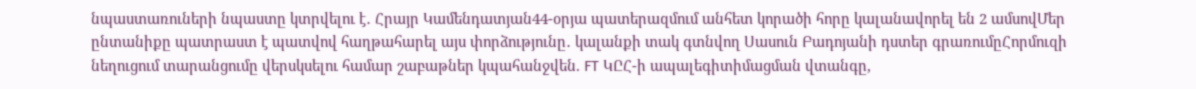նպաստառուների նպաստը կտրվելու է․ Հրայր Կամենդատյան44-օրյա պատերազմում անհետ կորածի հորը կալանավորել են 2 ամսովՄեր ընտանիքը պատրաստ է պատվով հաղթահարել այս փորձությունը․ կալանքի տակ գտնվող Սասուն Բադոյանի դստեր գրառումըՀորմուզի նեղուցում տարանցումը վերսկսելու համար շաբաթներ կպահանջվեն. FT ԿԸՀ-ի ապալեգիտիմացման վտանգը,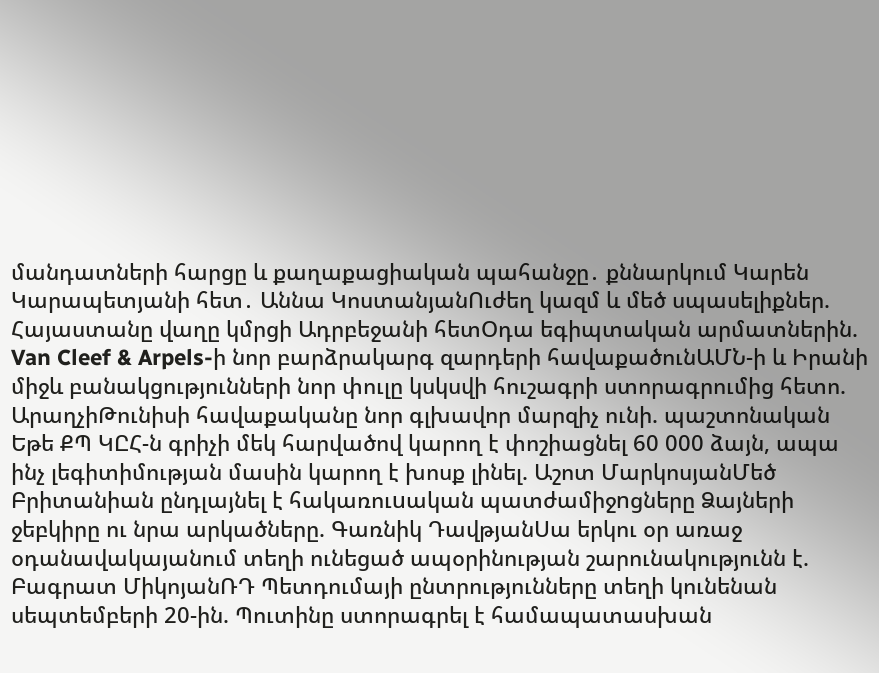մանդատների հարցը և քաղաքացիական պահանջը․ քննարկում Կարեն Կարապետյանի հետ․ Աննա ԿոստանյանՈւժեղ կազմ և մեծ սպասելիքներ. Հայաստանը վաղը կմրցի Ադրբեջանի հետՕդա եգիպտական արմատներին. Van Cleef & Arpels-ի նոր բարձրակարգ զարդերի հավաքածունԱՄՆ-ի և Իրանի միջև բանակցությունների նոր փուլը կսկսվի հուշագրի ստորագրումից հետո. ԱրաղչիԹունիսի հավաքականը նոր գլխավոր մարզիչ ունի. պաշտոնական Եթե ՔՊ ԿԸՀ-ն գրիչի մեկ հարվածով կարող է փոշիացնել 60 000 ձայն, ապա ինչ լեգիտիմության մասին կարող է խոսք լինել. Աշոտ ՄարկոսյանՄեծ Բրիտանիան ընդլայնել է հակառուuական պատժամիջnցները Ձայների ջեբկիրը ու նրա արկածները. Գառնիկ ԴավթյանՍա երկու օր առաջ օդանավակայանում տեղի ունեցած ապօրինության շարունակությունն է. Բագրատ ՄիկոյանՌԴ Պետդումայի ընտրությունները տեղի կունենան սեպտեմբերի 20-ին. Պուտինը ստորագրել է համապատասխան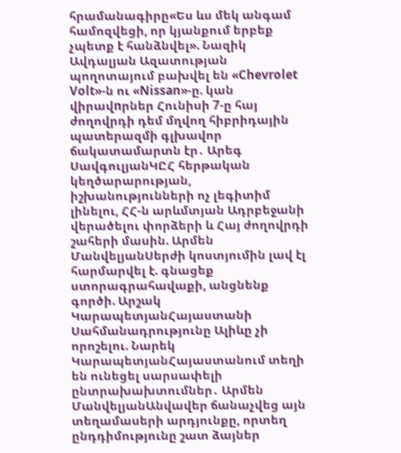հրամանագիրը«Ես ևս մեկ անգամ համոզվեցի, որ կյանքում երբեք չպետք է հանձնվել». Նազիկ Ավդալյան Ազատության պողոտայում բախվել են «Chevrolet Volt»-ն ու «Nissan»-ը. կան վիրավnրներ Հունիսի 7-ը հայ ժողովրդի դեմ մղվող հիբրիդային պատերազմի գլխավոր ճակատամարտն էր․ Արեգ ՍավգուլյանԿԸՀ հերթական կեղծարարության, իշխանությունների ոչ լեգիտիմ լինելու, ՀՀ-ն արևմտյան Ադրբեջանի վերածելու փորձերի և Հայ ժողովրդի շահերի մասին. Արմեն ՄանվելյանՍերժի կոստյումին լավ էլ հարմարվել է. գնացեք ստորագրահավաքի, անցնենք գործի. Արշակ ԿարապետյանՀայաստանի Սահմանադրությունը Ալիևը չի որոշելու. Նարեկ ԿարապետյանՀայաստանում տեղի են ունեցել սարսափելի ընտրախախտումներ․ Արմեն ՄանվելյանԱնվավեր ճանաչվեց այն տեղամասերի արդյունքը, որտեղ ընդդիմությունը շատ ձայներ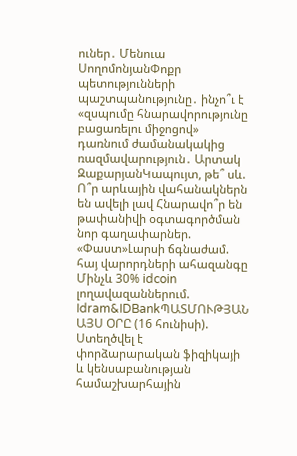ուներ․ Մենուա ՍողոմոնյանՓոքր պետությունների պաշտպանությունը․ ինչո՞ւ է «զսպումը հնարավորությունը բացառելու միջոցով» դառնում ժամանակակից ռազմավարություն․ Արտակ ԶաքարյանԿապույտ, թե՞ սև. Ո՞ր արևային վահանակներն են ավելի լավ Հնարավո՞ր են թափանիվի օգտագործման նոր գաղափարներ. «Փաստ»Լարսի ճգնաժամ. հայ վարորդների ահազանգը Մինչև 30% idcoin լողավազաններում. Idram&IDBankՊԱՏՄՈՒԹՅԱՆ ԱՅՍ ՕՐԸ (16 հունիսի). Ստեղծվել է փորձարարական ֆիզիկայի և կենսաբանության համաշխարհային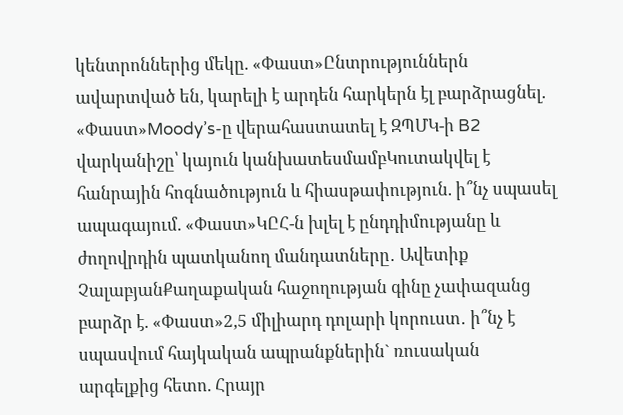կենտրոններից մեկը. «Փաստ»Ընտրություններն ավարտված են, կարելի է արդեն հարկերն էլ բարձրացնել. «Փաստ»Moody’s-ը վերահաստատել է ԶՊՄԿ-ի B2 վարկանիշը՝ կայուն կանխատեսմամբԿուտակվել է հանրային հոգնածություն և հիասթափություն. ի՞նչ սպասել ապագայում. «Փաստ»ԿԸՀ-ն խլել է ընդդիմությանը և ժողովրդին պատկանող մանդատները․ Ավետիք ՉալաբյանՔաղաքական հաջողության գինը չափազանց բարձր է. «Փաստ»2,5 միլիարդ դոլարի կորուստ․ ի՞նչ է սպասվում հայկական ապրանքներին` ռուսական արգելքից հետո. Հրայր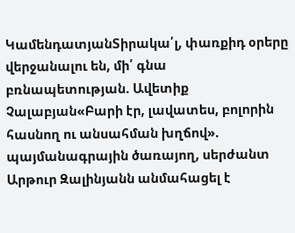ԿամենդատյանՏիրակա՛լ, փառքիդ օրերը վերջանալու են, մի՛ գնա բռնապետության. Ավետիք Չալաբյան«Բարի էր, լավատես, բոլորին հասնող ու անսահման խղճով». պայմանագրային ծառայող, սերժանտ Արթուր Զալինյանն անմահացել է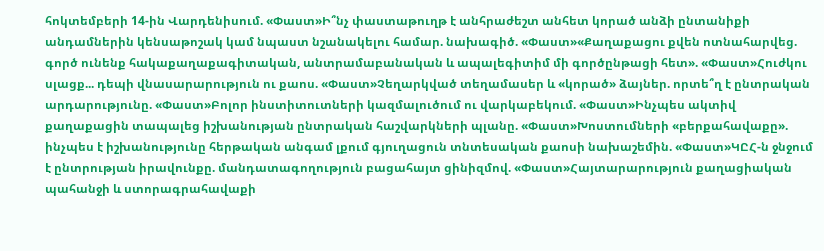հոկտեմբերի 14-ին Վարդենիսում. «Փաստ»Ի՞նչ փաստաթուղթ է անհրաժեշտ անհետ կորած անձի ընտանիքի անդամներին կենսաթոշակ կամ նպաստ նշանակելու համար. նախագիծ. «Փաստ»«Քաղաքացու քվեն ոտնահարվեց. գործ ունենք հակաքաղաքագիտական, անտրամաբանական և ապալեգիտիմ մի գործընթացի հետ». «Փաստ»Հուժկու սլացք... դեպի վնասարարություն ու քաոս. «Փաստ»Չեղարկված տեղամասեր և «կորած» ձայներ. որտե՞ղ է ընտրական արդարությունը. «Փաստ»Բոլոր ինստիտուտների կազմալուծում ու վարկաբեկում. «Փաստ»Ինչպես ակտիվ քաղաքացին տապալեց իշխանության ընտրական հաշվարկների պլանը. «Փաստ»Խոստումների «բերքահավաքը». ինչպես է իշխանությունը հերթական անգամ լքում գյուղացուն տնտեսական քաոսի նախաշեմին. «Փաստ»ԿԸՀ-ն ջնջում է ընտրության իրավունքը. մանդատագողություն բացահայտ ցինիզմով. «Փաստ»Հայտարարություն քաղացիական պահանջի և ստորագրահավաքի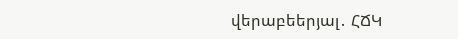վերաբեերյալ․ ՀՃԿ